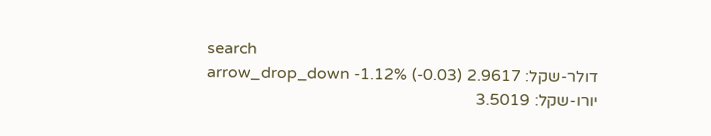search
דולר-שקל: 2.9617 arrow_drop_down -1.12% (-0.03)
יורו-שקל: 3.5019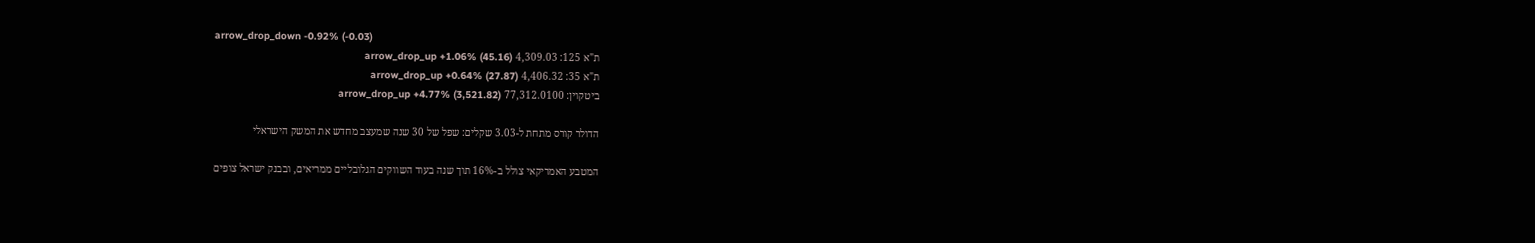arrow_drop_down -0.92% (-0.03)
ת"א 125: 4,309.03 arrow_drop_up +1.06% (45.16)
ת"א 35: 4,406.32 arrow_drop_up +0.64% (27.87)
ביטקוין: 77,312.0100 arrow_drop_up +4.77% (3,521.82)

הדולר קורס מתחת ל-3.03 שקלים: שפל של 30 שנה שמעצב מחדש את המשק הישראלי

המטבע האמריקאי צולל ב-16% תוך שנה בעוד השווקים הגלובליים ממריאים, ובבנק ישראל צופים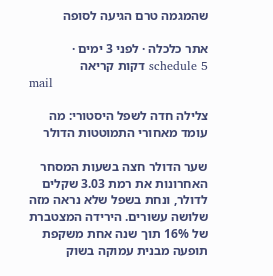שהמגמה טרם הגיעה לסופה

אתר כלכלה · לפני 3 ימים · schedule 5 דקות קריאה
mail

צלילה חדה לשפל היסטורי: מה עומד מאחורי התמוטטות הדולר

שער הדולר חצה בשעות המסחר האחרונות את רמת 3.03 שקלים לדולר, ונחת בשפל שלא נראה מזה שלושה עשורים. הירידה המצטברת של 16% תוך שנה אחת משקפת תופעה מבנית עמוקה בשוק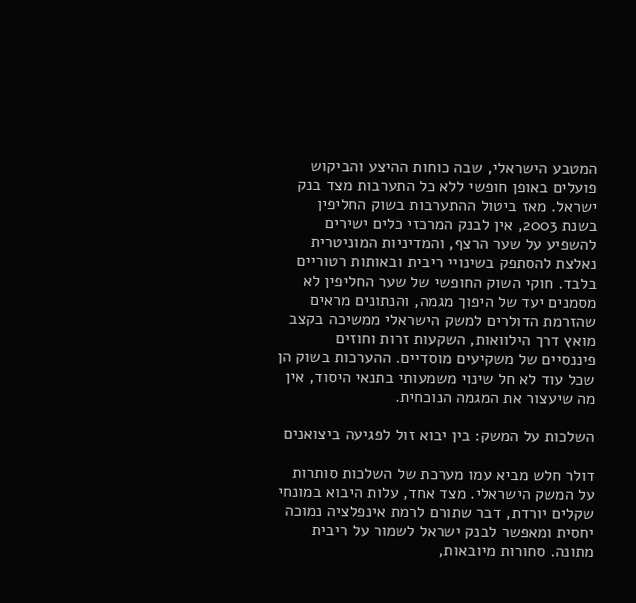המטבע הישראלי, שבה כוחות ההיצע והביקוש פועלים באופן חופשי ללא כל התערבות מצד בנק ישראל. מאז ביטול ההתערבות בשוק החליפין בשנת 2003, אין לבנק המרכזי כלים ישירים להשפיע על שער הרצף, והמדיניות המוניטרית נאלצת להסתפק בשינויי ריבית ובאותות רטוריים בלבד. חוקי השוק החופשי של שער החליפין לא מסמנים יעד של היפוך מגמה, והנתונים מראים שהזרמת הדולרים למשק הישראלי ממשיכה בקצב מואץ דרך הילוואות, השקעות זרות וחוזים פיננסיים של משקיעים מוסדיים. ההערכות בשוק הן שכל עוד לא חל שינוי משמעותי בתנאי היסוד, אין מה שיעצור את המגמה הנוכחית.

השלכות על המשק: בין יבוא זול לפגיעה ביצואנים

דולר חלש מביא עמו מערכת של השלכות סותרות על המשק הישראלי. מצד אחד, עלות היבוא במונחי שקלים יורדת, דבר שתורם לרמת אינפלציה נמוכה יחסית ומאפשר לבנק ישראל לשמור על ריבית מתונה. סחורות מיובאות,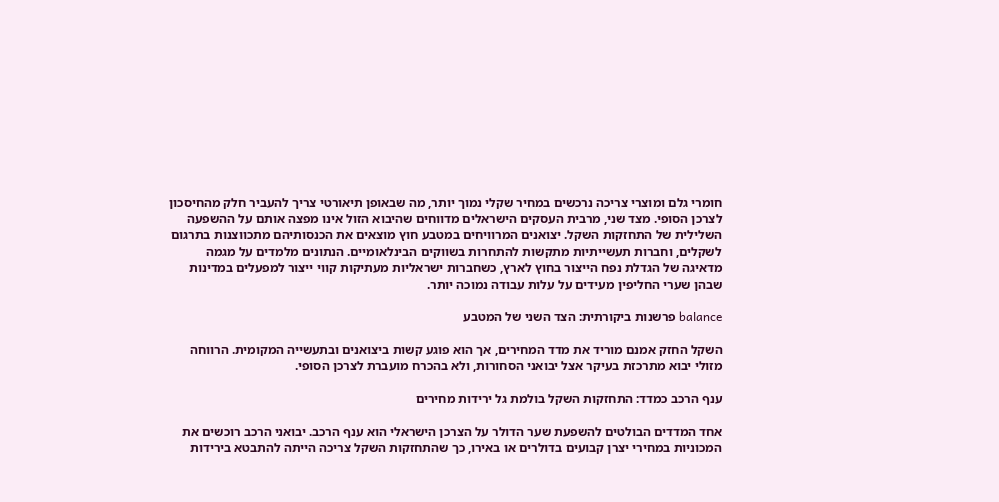חומרי גלם ומוצרי צריכה נרכשים במחיר שקלי נמוך יותר, מה שבאופן תיאורטי צריך להעביר חלק מהחיסכון לצרכן הסופי. מצד שני, מרבית העסקים הישראלים מדווחים שהיבוא הזול אינו מפצה אותם על ההשפעה השלילית של התחזקות השקל. יצואנים המרוויחים במטבע חוץ מוצאים את הכנסותיהם מתכווצנות בתרגום לשקלים, וחברות תעשייתיות מתקשות להתחרות בשווקים הבינלאומיים. הנתונים מלמדים על מגמה מדאיגה של הגדלת נפח הייצור בחוץ לארץ, כשחברות ישראליות מעתיקות קווי ייצור למפעלים במדינות שבהן שערי החליפין מעידים על עלות עבודה נמוכה יותר.

balance פרשנות ביקורתית: הצד השני של המטבע

השקל החזק אמנם מוריד את מדד המחירים, אך הוא פוגע קשות ביצואנים ובתעשייה המקומית. הרווחה מזולי יבוא מתרכזת בעיקר אצל יבואני הסחורות, ולא בהכרח מועברת לצרכן הסופי.

ענף הרכב כמדד: התחזקות השקל בולמת גל ירידות מחירים

אחד המדדים הבולטים להשפעת שער הדולר על הצרכן הישראלי הוא ענף הרכב. יבואני הרכב רוכשים את המכוניות במחירי יצרן קבועים בדולרים או באירו, כך שהתחזקות השקל צריכה הייתה להתבטא בירידות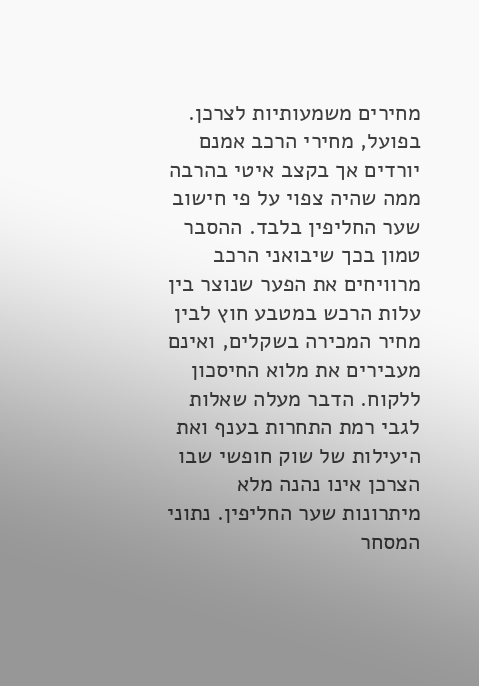מחירים משמעותיות לצרכן. בפועל, מחירי הרכב אמנם יורדים אך בקצב איטי בהרבה ממה שהיה צפוי על פי חישוב שער החליפין בלבד. ההסבר טמון בכך שיבואני הרכב מרוויחים את הפער שנוצר בין עלות הרכש במטבע חוץ לבין מחיר המכירה בשקלים, ואינם מעבירים את מלוא החיסכון ללקוח. הדבר מעלה שאלות לגבי רמת התחרות בענף ואת היעילות של שוק חופשי שבו הצרכן אינו נהנה מלא מיתרונות שער החליפין. נתוני המסחר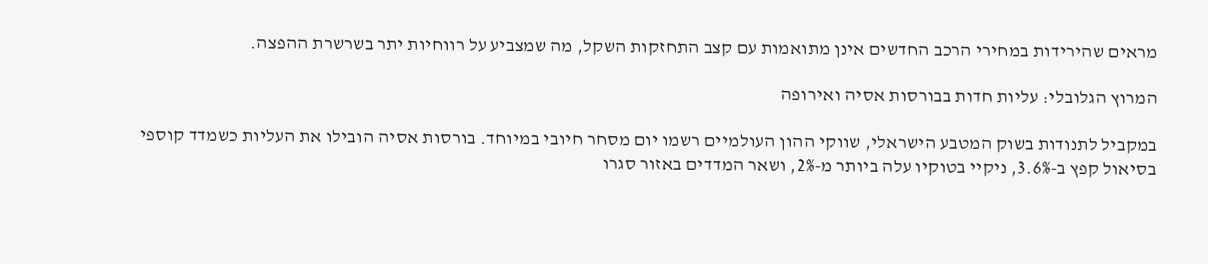מראים שהירידות במחירי הרכב החדשים אינן מתואמות עם קצב התחזקות השקל, מה שמצביע על רווחיות יתר בשרשרת ההפצה.

המרוץ הגלובלי: עליות חדות בבורסות אסיה ואירופה

במקביל לתנודות בשוק המטבע הישראלי, שווקי ההון העולמיים רשמו יום מסחר חיובי במיוחד. בורסות אסיה הובילו את העליות כשמדד קוספי בסיאול קפץ ב-3.6%, ניקיי בטוקיו עלה ביותר מ-2%, ושאר המדדים באזור סגרו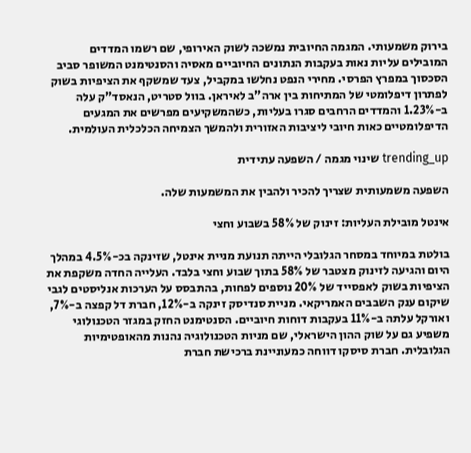בירוק משמעותי. המגמה החיובית נמשכה לשוק האירופי, שם רשמו המדדים המובילים עליות נאות בעקבות הנתונים החיוביים מאסיה והסנטימנט המשופר סביב הסכסוך במפרץ הפרסי. מחירי הנפט נחלשו במקביל, צעד שמשקף את הציפיות בשוק לפתרון דיפלומטי של המתיחות בין ארה"ב לאיראן. בוול סטריט, הנאסד"ק עלה ב-1.23% והמדדים הרחבים סגרו בעליות, כשהמשקיעים מפרשים את המגעים הדיפלומטיים כאות חיובי ליציבות האזורית ולהמשך הצמיחה הכלכלית העולמית.

trending_up שינוי מגמה / השפעה עתידית

השפעה משמעותית שצריך להכיר ולהבין את המשמעות שלה.

אינטל מובילת העליות: זינוק של 58% בשבוע וחצי

בולטת במיוחד במסחר הגלובלי הייתה תנועת מניית אינטל, שזינקה בכ-4.5% במהלך היום והגיעה לזינוק מצטבר של 58% בתוך שבוע וחצי בלבד. העלייה החדה משקפת את הציפיות בשוק לאפסייד של 20% נוספים לפחות, בהתבסס על הערכות אנליסטים לגבי שיקום ענק השבבים האמריקאי. מניית סנדיסק זינקה ב-12%, חברת דל קפצה ב-7%, ואורקל עלתה ב-11% בעקבות דוחות חיוביים. הסנטימנט החזק במגזר הטכנולוגי משפיע גם על שוק ההון הישראלי, שם מניות הטכנולוגיה נהנות מהאופטימיות הגלובלית. חברת סיסקו דווחה כמעוניינת ברכישת חברת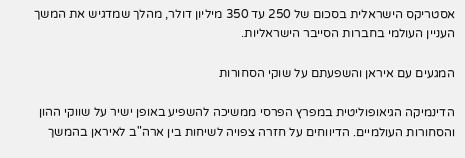אסטריקס הישראלית בסכום של 250 עד 350 מיליון דולר, מהלך שמדגיש את המשך העניין העולמי בחברות הסייבר הישראליות.

המגעים עם איראן והשפעתם על שוקי הסחורות

הדינמיקה הגיאופוליטית במפרץ הפרסי ממשיכה להשפיע באופן ישיר על שווקי ההון והסחורות העולמיים. הדיווחים על חזרה צפויה לשיחות בין ארה"ב לאיראן בהמשך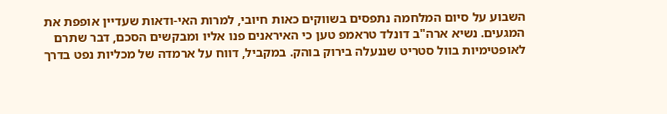השבוע על סיום המלחמה נתפסים בשווקים כאות חיובי, למרות האי-ודאות שעדיין אופפת את המגעים. נשיא ארה"ב דונלד טראמפ טען כי האיראנים פנו אליו ומבקשים הסכם, דבר שתרם לאופטימיות בוול סטריט שננעלה בירוק בוהק. במקביל, דווח על ארמדה של מכליות נפט בדרך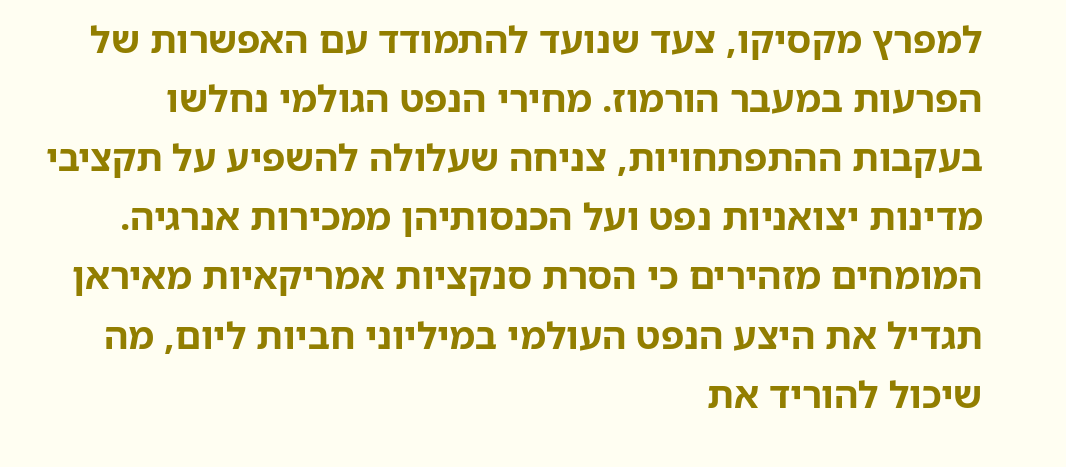למפרץ מקסיקו, צעד שנועד להתמודד עם האפשרות של הפרעות במעבר הורמוז. מחירי הנפט הגולמי נחלשו בעקבות ההתפתחויות, צניחה שעלולה להשפיע על תקציבי מדינות יצואניות נפט ועל הכנסותיהן ממכירות אנרגיה. המומחים מזהירים כי הסרת סנקציות אמריקאיות מאיראן תגדיל את היצע הנפט העולמי במיליוני חביות ליום, מה שיכול להוריד את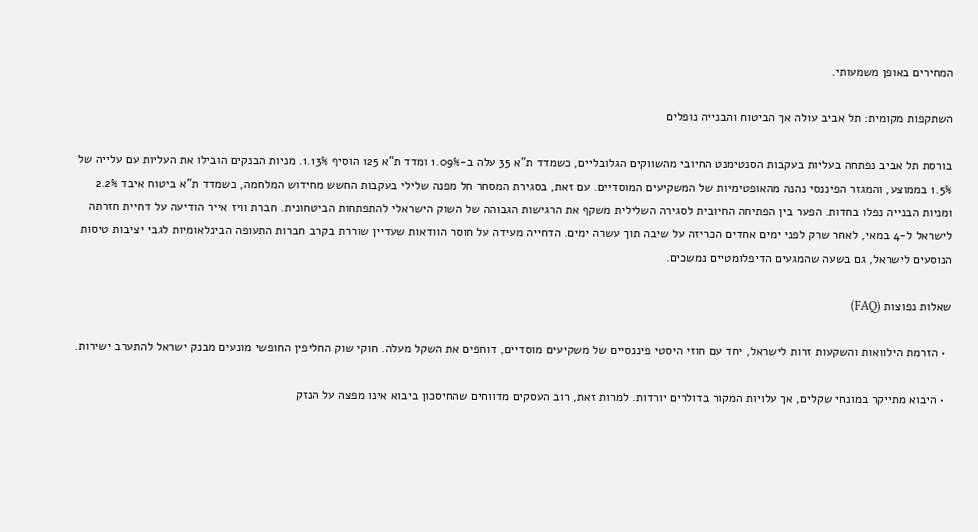המחירים באופן משמעותי.

השתקפות מקומית: תל אביב עולה אך הביטוח והבנייה נופלים

בורסת תל אביב נפתחה בעליות בעקבות הסנטימנט החיובי מהשווקים הגלובליים, כשמדד ת"א 35 עלה ב-1.09% ומדד ת"א 125 הוסיף 1.13%. מניות הבנקים הובילו את העליות עם עלייה של 1.5% בממוצע, והמגזר הפיננסי נהנה מהאופטימיות של המשקיעים המוסדיים. עם זאת, בסגירת המסחר חל מפנה שלילי בעקבות החשש מחידוש המלחמה, כשמדד ת"א ביטוח איבד 2.2% ומניות הבנייה נפלו בחדות. הפער בין הפתיחה החיובית לסגירה השלילית משקף את הרגישות הגבוהה של השוק הישראלי להתפתחות הביטחונית. חברת וויז אייר הודיעה על דחיית חזרתה לישראל ל-4 במאי, לאחר שרק לפני ימים אחדים הכריזה על שיבה תוך עשרה ימים. הדחייה מעידה על חוסר הוודאות שעדיין שוררת בקרב חברות התעופה הבינלאומיות לגבי יציבות טיסות הנוסעים לישראל, גם בשעה שהמגעים הדיפלומטיים נמשכים.

שאלות נפוצות (FAQ)

  • הזרמת הילוואות והשקעות זרות לישראל, יחד עם חוזי היסטי פיננסיים של משקיעים מוסדיים, דוחפים את השקל מעלה. חוקי שוק החליפין החופשי מונעים מבנק ישראל להתערב ישירות.

  • היבוא מתייקר במונחי שקלים, אך עלויות המקור בדולרים יורדות. למרות זאת, רוב העסקים מדווחים שהחיסכון ביבוא אינו מפצה על הנזק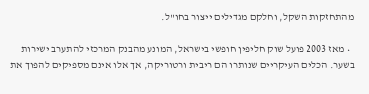מהתחזקות השקל, וחלקם מגדילים ייצור בחו"ל.

  • מאז 2003 פועל שוק חליפין חופשי בישראל, המונע מהבנק המרכזי להתערב ישירות בשער. הכלים העיקריים שנותרו הם ריבית ורטוריקה, אך אלו אינם מספיקים להפוך את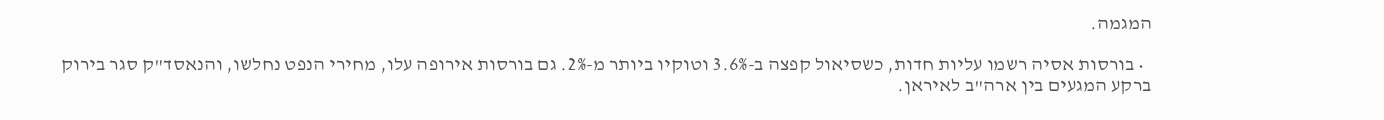המגמה.

  • בורסות אסיה רשמו עליות חדות, כשסיאול קפצה ב-3.6% וטוקיו ביותר מ-2%. גם בורסות אירופה עלו, מחירי הנפט נחלשו, והנאסד"ק סגר בירוק ברקע המגעים בין ארה"ב לאיראן.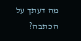מה דעתך על הכתבה?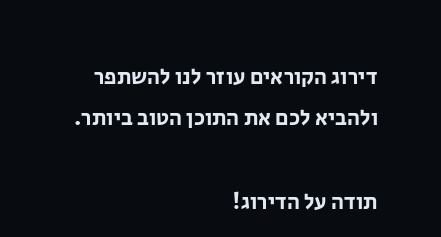דירוג הקוראים עוזר לנו להשתפר ולהביא לכם את התוכן הטוב ביותר.

תודה על הדירוג!